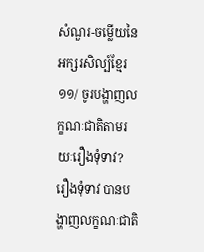សំណួរ-ចម្លើយនៃអក្សរសិល្ប៍ខ្មែរ
១១/ ចូរបង្ហាញលក្ខណៈជាតិតាមរយៈរឿងទុំទាវ?
រឿងទុំទាវ បានបង្ហាញលក្ខណៈជាតិ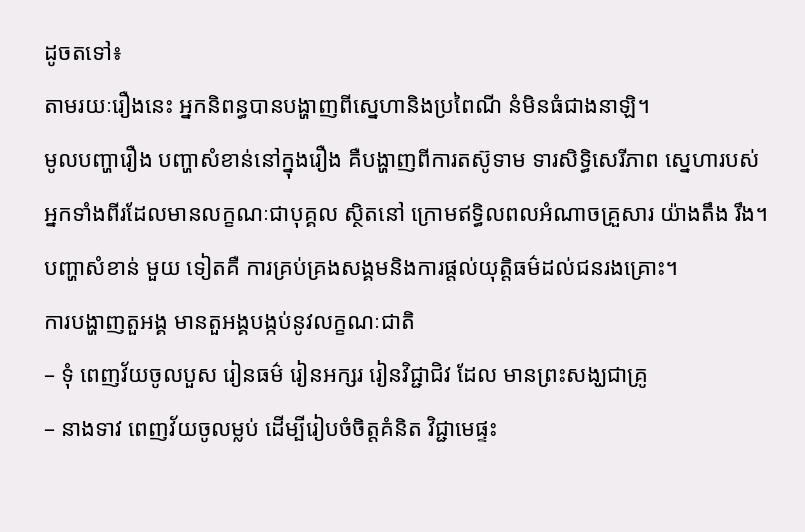ដូចតទៅ៖
តាមរយៈរឿងនេះ អ្នកនិពន្ធបានបង្ហាញពីស្នេហានិងប្រពៃណី នំមិនធំជាងនាឡិ។
មូលបញ្ហារឿង បញ្ហាសំខាន់នៅក្នុងរឿង គឺបង្ហាញពីការតស៊ូទាម ទារសិទ្ធិសេរីភាព ស្នេហារបស់អ្នកទាំងពីរដែលមានលក្ខណៈជាបុគ្គល ស្ថិតនៅ ក្រោមឥទ្ធិលពលអំណាចគ្រួសារ យ៉ាងតឹង រឹង។ បញ្ហាសំខាន់ មួយ ទៀតគឺ ការគ្រប់គ្រងសង្គមនិងការផ្តល់យុត្តិធម៌ដល់ជនរងគ្រោះ។
ការបង្ហាញតួអង្គ មានតួអង្គបង្កប់នូវលក្ខណៈជាតិ
– ទុំ ពេញវ័យចូលបួស រៀនធម៌ រៀនអក្សរ រៀនវិជ្ជាជិវ ដែល មានព្រះសង្ឃជាគ្រូ
– នាងទាវ ពេញវ័យចូលម្លប់ ដើម្បីរៀបចំចិត្តគំនិត វិជ្ជាមេផ្ទះ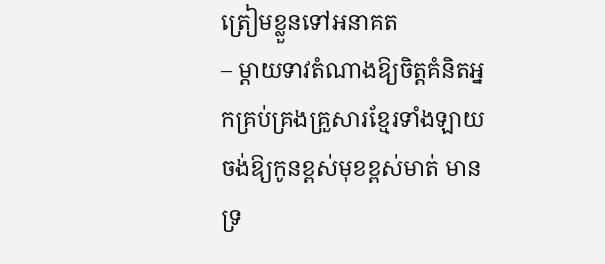ត្រៀមខ្លួនទៅអនាគត
– ម្តាយទាវតំណាងឱ្យចិត្តគំនិតអ្នកគ្រប់គ្រងគ្រួសារខ្មែរទាំងឡាយ ចង់ឱ្យកូនខ្ពស់មុខខ្ពស់មាត់ មានទ្រ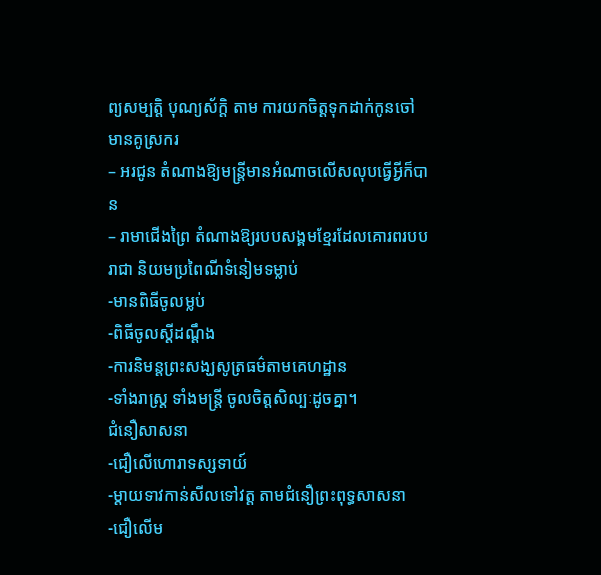ព្យសម្បត្តិ បុណ្យស័ក្តិ តាម ការយកចិត្តទុកដាក់កូនចៅមានគូស្រករ
– អរជូន តំណាងឱ្យមន្ត្រីមានអំណាចលើសលុបធ្វើអ្វីក៏បាន
– រាមាជើងព្រៃ តំណាងឱ្យរបបសង្គមខ្មែរដែលគោរពរបបរាជា និយមប្រពៃណីទំនៀមទម្លាប់
-មានពិធីចូលម្លប់
-ពិធីចូលស្តីដណ្តឹង
-ការនិមន្តព្រះសង្ឃសូត្រធម៌តាមគេហដ្ឋាន
-ទាំងរាស្រ្ត ទាំងមន្ត្រី ចូលចិត្តសិល្បៈដូចគ្នា។
ជំនឿសាសនា
-ជឿលើហោរាទស្សទាយ៍
-ម្តាយទាវកាន់សីលទៅវត្ត តាមជំនឿព្រះពុទ្ធសាសនា
-ជឿលើម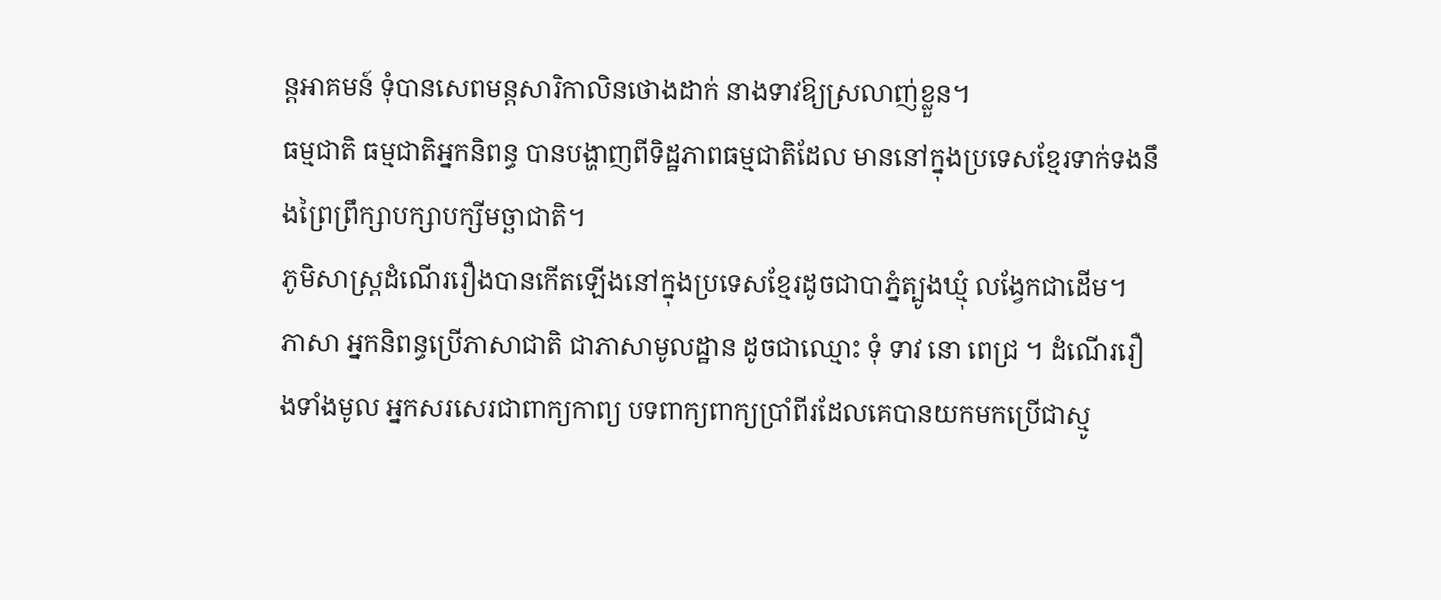ន្តអាគមន៍ ទុំបានសេពមន្តសារិកាលិនថោងដាក់ នាងទាវឱ្យស្រលាញ់ខ្លួន។
ធម្មជាតិ ធម្មជាតិអ្នកនិពន្ធ បានបង្ហាញពីទិដ្ឋភាពធម្មជាតិដែល មាននៅក្នុងប្រទេសខ្មែរទាក់ទងនឹងព្រៃព្រឹក្សាបក្សាបក្សីមច្ឆាជាតិ។
ភូមិសាស្រ្តដំណើររឿងបានកើតឡើងនៅក្នុងប្រទេសខ្មែរដូចជាបាភ្នំត្បូងឃ្មុំ លង្វែកជាដើម។
ភាសា អ្នកនិពន្ធប្រើភាសាជាតិ ជាភាសាមូលដ្ឋាន ដូចជាឈ្មោះ ទុំ ទាវ នោ ពេជ្រ ។ ដំណើររឿងទាំងមូល អ្នកសរសេរជាពាក្យកាព្យ បទពាក្យពាក្យប្រាំពីរដែលគេបានយកមកប្រើជាស្មូ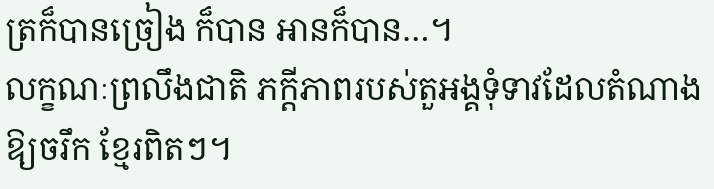ត្រក៏បានច្រៀង ក៏បាន អានក៏បាន…។
លក្ខណៈព្រលឹងជាតិ ភក្តីភាពរបស់តួអង្គទុំទាវដែលតំណាងឱ្យចរឹក ខ្មែរពិតៗ។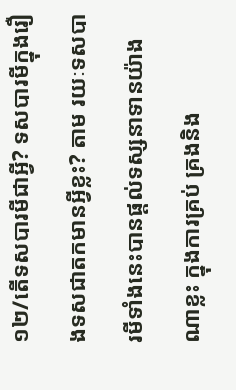១២/តើទសបារមីជាអ្វី? ទសបារមីក្នុងរឿងទសជាតកមានអ្វីខ្លះ? តាម រយៈទសបារមីទាំងនេះបានផ្តល់ទស្សនាទានយ៉ាងណាខ្លះ ក្នុងការគ្រប់ គ្រងនិង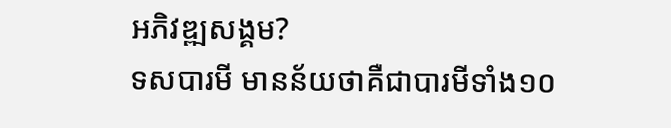អភិវឌ្ឍសង្គម?
ទសបារមី មានន័យថាគឺជាបារមីទាំង១០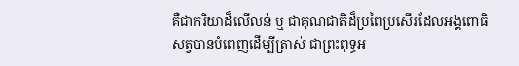គឺជាករិយាដ៏លើលន់ ឬ ជាគុណជាតិដ៏ប្រពៃប្រសើរដែលអង្គពោធិសត្វបានបំពេញដើម្បីត្រាស់ ជាព្រះពុទ្ធអ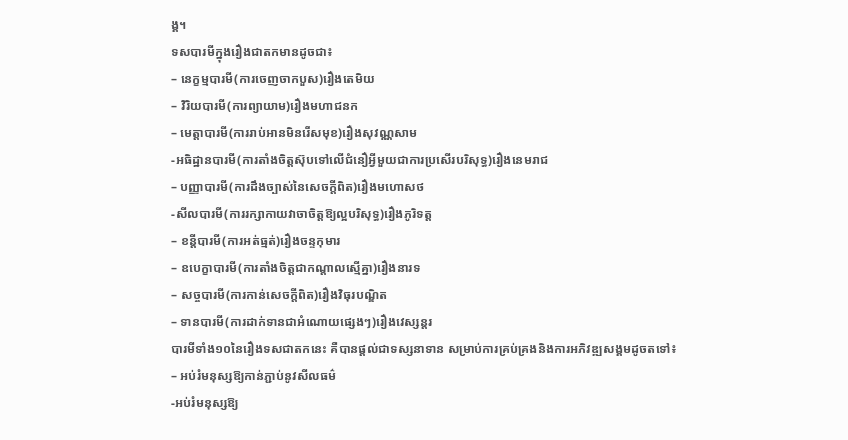ង្គ។
ទសបារមីក្នុងរឿងជាតកមានដូចជា៖
– នេក្ខម្មបារមី(ការចេញចាកបួស)រឿងតេមិយ
– វិរិយបារមី(ការព្យាយាម)រឿងមហាជនក
– មេត្តាបារមី(ការរាប់អានមិនរើសមុខ)រឿងសុវណ្ណសាម
-អធិដ្ឋានបារមី(ការតាំងចិត្តស៊ុបទៅលើជំនឿអ្វីមួយជាការប្រសើរបរិសុទ្ធ)រឿងនេមរាជ
– បញ្ញាបារមី(ការដឹងច្បាស់នៃសេចក្តីពិត)រឿងមហោសថ
-សីលបារមី(ការរក្សាកាយវាចាចិត្តឱ្យល្អបរិសុទ្ធ)រឿងភូរិទត្ត
– ខន្តីបារមី(ការអត់ធ្មត់)រឿងចន្ទកុមារ
– ឧបេក្ខាបារមី(ការតាំងចិត្តជាកណ្តាលស្មើគ្នា)រឿងនារទ
– សច្ចបារមី(ការកាន់សេចក្តីពិត)រឿងវិធុរបណ្ឌិត
– ទានបារមី(ការដាក់ទានជាអំណោយផ្សេងៗ)រឿងវេស្សន្តរ
បារមីទាំង១០នៃរឿងទសជាតកនេះ គឺបានផ្តល់ជាទស្សនាទាន សម្រាប់ការគ្រប់គ្រងនិងការអភិវឌ្ឍសង្គមដូចតទៅ៖
– អប់រំមនុស្សឱ្យកាន់ភ្ជាប់នូវសីលធម៌
-អប់រំមនុស្សឱ្យ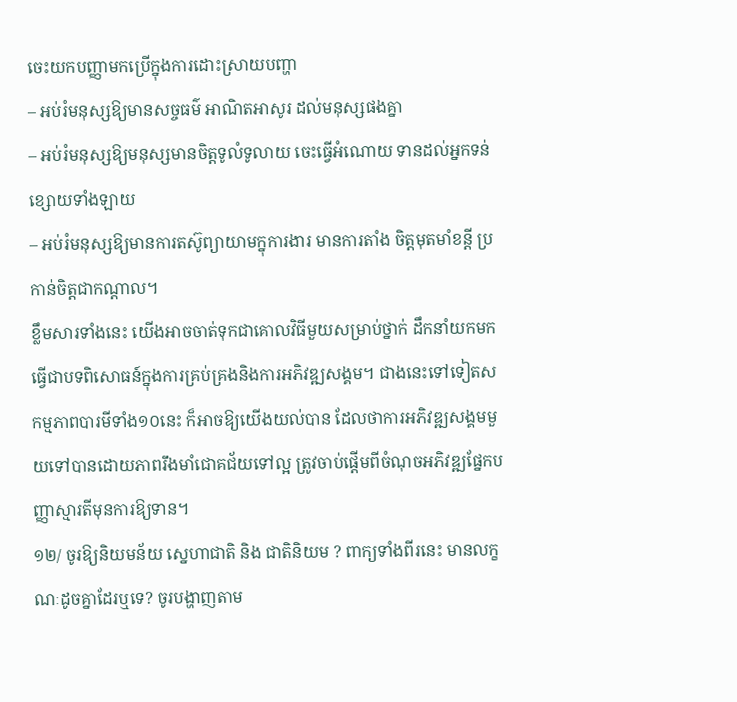ចេះយកបញ្ញាមកប្រើក្នុងការដោះស្រាយបញ្ហា
– អប់រំមនុស្សឱ្យមានសច្ចធម៌ អាណិតអាសូរ ដល់មនុស្សផងគ្នា
– អប់រំមនុស្សឱ្យមនុស្សមានចិត្តទូលំទូលាយ ចេះធ្វើអំណោយ ទានដល់អ្នកទន់ខ្សោយទាំងឡាយ
– អប់រំមនុស្សឱ្យមានការតស៊ូព្យាយាមក្នុការងារ មានការតាំង ចិត្តមុតមាំខន្តី ប្រកាន់ចិត្តជាកណ្តាល។
ខ្លឹមសារទាំងនេះ យើងអាចចាត់ទុកជាគោលវិធីមួយសម្រាប់ថ្នាក់ ដឹកនាំយកមកធ្វើជាបទពិសោធន៍ក្នុងការគ្រប់គ្រងនិងការអភិវឌ្ឍសង្គម។ ជាងនេះទៅទៀតសកម្មភាពបារមីទាំង១០នេះ ក៏អាចឱ្យយើងយល់បាន ដែលថាការអភិវឌ្ឍសង្គមមួយទៅបានដោយភាពរឹងមាំជោគជ័យទៅល្អ ត្រូវចាប់ផ្តើមពីចំណុចអភិវឌ្ឍផ្នែកបញ្ញាស្មារតីមុនការឱ្យទាន។
១២/ ចូរឱ្យនិយមន័យ ស្នេហាជាតិ និង ជាតិនិយម ? ពាក្យទាំងពីរនេះ មានលក្ខណៈដូចគ្នាដែរឬទេ? ចូរបង្ហាញតាម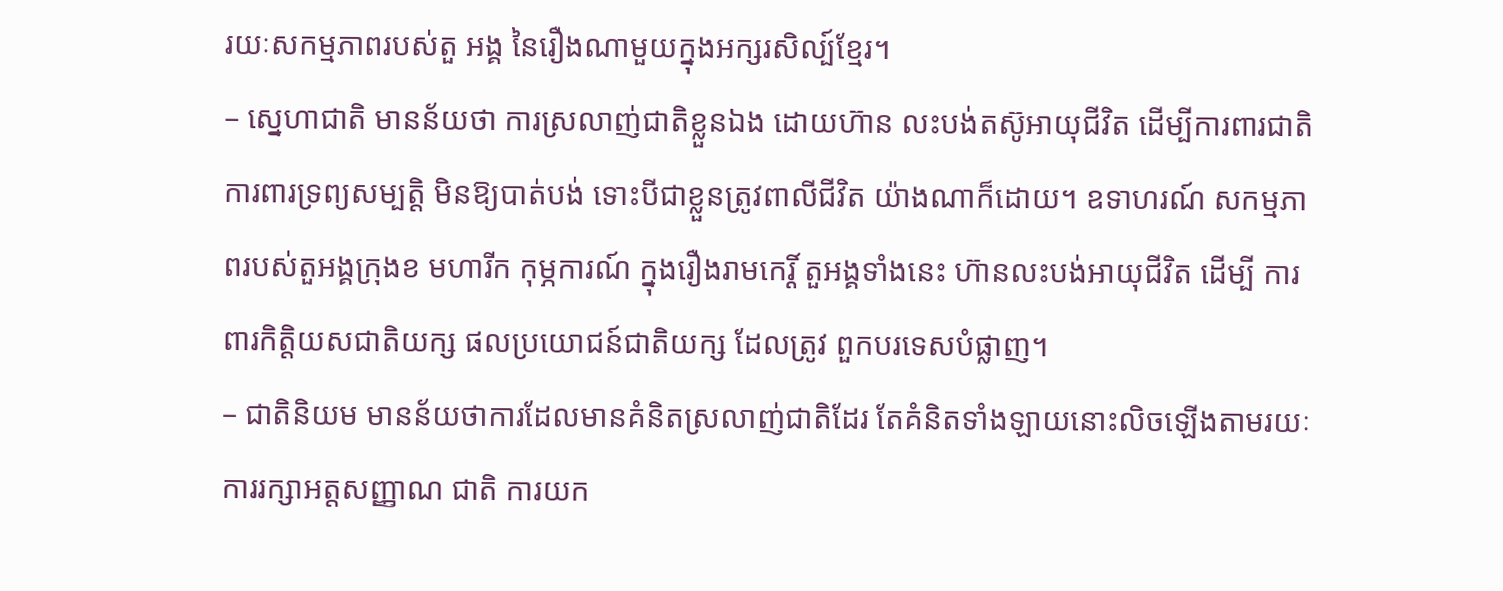រយៈសកម្មភាពរបស់តួ អង្គ នៃរឿងណាមួយក្នុងអក្សរសិល្ប៍ខ្មែរ។
– ស្នេហាជាតិ មានន័យថា ការស្រលាញ់ជាតិខ្លួនឯង ដោយហ៊ាន លះបង់តស៊ូអាយុជីវិត ដើម្បីការពារជាតិ ការពារទ្រព្យសម្បត្តិ មិនឱ្យបាត់បង់ ទោះបីជាខ្លួនត្រូវពាលីជីវិត យ៉ាងណាក៏ដោយ។ ឧទាហរណ៍ សកម្មភាពរបស់តួអង្គក្រុងខ មហារីក កុម្ភការណ៍ ក្នុងរឿងរាមកេរ្តិ៍ តួអង្គទាំងនេះ ហ៊ានលះបង់អាយុជីវិត ដើម្បី ការពារកិត្តិយសជាតិយក្ស ផលប្រយោជន៍ជាតិយក្ស ដែលត្រូវ ពួកបរទេសបំផ្លាញ។
– ជាតិនិយម មានន័យថាការដែលមានគំនិតស្រលាញ់ជាតិដែរ តែគំនិតទាំងឡាយនោះលិចឡើងតាមរយៈការរក្សាអត្តសញ្ញាណ ជាតិ ការយក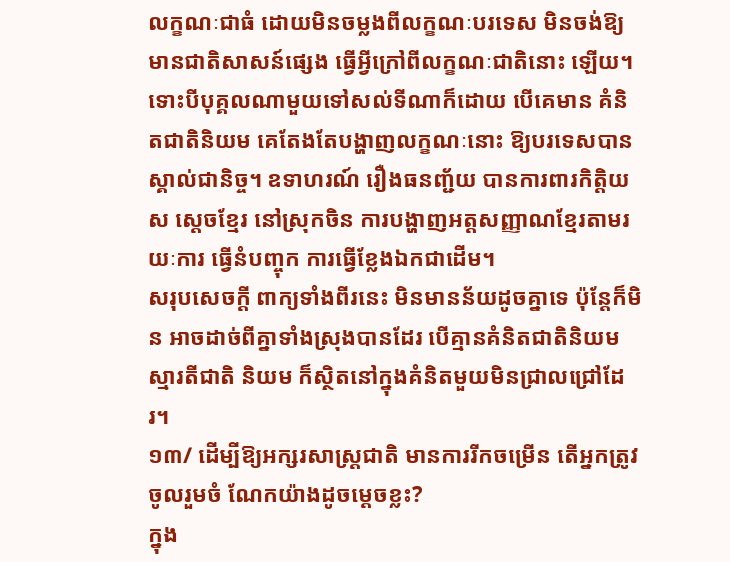លក្ខណៈជាធំ ដោយមិនចម្លងពីលក្ខណៈបរទេស មិនចង់ឱ្យមានជាតិសាសន៍ផ្សេង ធ្វើអ្វីក្រៅពីលក្ខណៈជាតិនោះ ឡើយ។ ទោះបីបុគ្គលណាមួយទៅសល់ទីណាក៏ដោយ បើគេមាន គំនិតជាតិនិយម គេតែងតែបង្ហាញលក្ខណៈនោះ ឱ្យបរទេសបាន ស្គាល់ជានិច្ច។ ឧទាហរណ៍ រឿងធនញ្ជ័យ បានការពារកិត្តិយស ស្តេចខ្មែរ នៅស្រុកចិន ការបង្ហាញអត្តសញ្ញាណខ្មែរតាមរយៈការ ធ្វើនំបញ្ចុក ការធ្វើខ្លែងឯកជាដើម។
សរុបសេចក្តី ពាក្យទាំងពីរនេះ មិនមានន័យដូចគ្នាទេ ប៉ុន្តែក៏មិន អាចដាច់ពីគ្នាទាំងស្រុងបានដែរ បើគ្មានគំនិតជាតិនិយម ស្មារតីជាតិ និយម ក៏ស្ថិតនៅក្នុងគំនិតមួយមិនជ្រាលជ្រៅដែរ។
១៣/ ដើម្បីឱ្យអក្សរសាស្រ្តជាតិ មានការរីកចម្រើន តើអ្នកត្រូវចូលរួមចំ ណែកយ៉ាងដូចម្តេចខ្លះ?
ក្នុង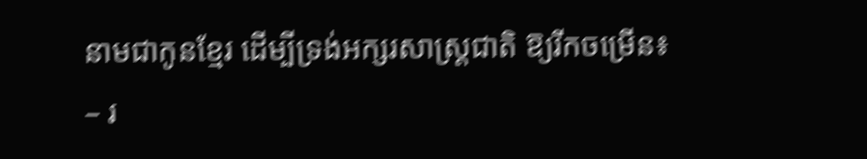នាមជាកូនខ្មែរ ដើម្បីទ្រង់អក្សរសាស្រ្តជាតិ ឱ្យរីកចម្រើន៖
– រ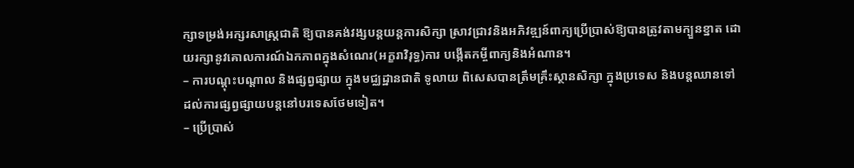ក្សាទម្រង់អក្សរសាស្រ្តជាតិ ឱ្យបានគង់វង្សបន្តយន្តការសិក្សា ស្រាវជ្រាវនិងអភិវឌ្ឍន៍ពាក្យប្រើប្រាស់ឱ្យបានត្រូវតាមក្បួនខ្នាត ដោយរក្សានូវគោលការណ៍ឯកភាពក្នុងសំណេរ(អក្ខរាវិរុទ្ធ)ការ បង្កើតកម្ចីពាក្យនិងអំណាន។
– ការបណ្តុះបណ្តាល និងផ្សព្វផ្សាយ ក្នុងមជ្ឈដ្ឋានជាតិ ទូលាយ ពិសេសបានត្រឹមគ្រឹះស្ថានសិក្សា ក្នុងប្រទេស និងបន្តឈានទៅ ដល់ការផ្សព្វផ្សាយបន្តនៅបរទេសថែមទៀត។
– ប្រើប្រាស់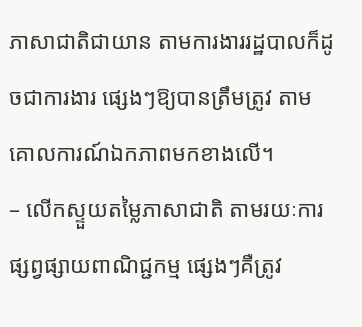ភាសាជាតិជាយាន តាមការងាររដ្ឋបាលក៏ដូចជាការងារ ផ្សេងៗឱ្យបានត្រឹមត្រូវ តាមគោលការណ៍ឯកភាពមកខាងលើ។
– លើកស្ទួយតម្លៃភាសាជាតិ តាមរយៈការផ្សព្វផ្សាយពាណិជ្ជកម្ម ផ្សេងៗគឺត្រូវ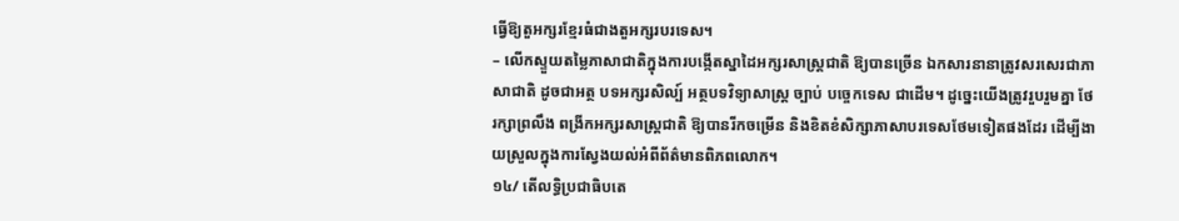ធ្វើឱ្យតួអក្សរខ្មែរធំជាងតួអក្សរបរទេស។
– លើកស្ទួយតម្លៃភាសាជាតិក្នុងការបង្កើតស្នាដៃអក្សរសាស្រ្តជាតិ ឱ្យបានច្រើន ឯកសារនានាត្រូវសរសេរជាភាសាជាតិ ដូចជាអត្ថ បទអក្សរសិល្ប៍ អត្ថបទវិទ្យាសាស្រ្ត ច្បាប់ បច្ចេកទេស ជាដើម។ ដូច្នេះយើងត្រូវរួបរួមគ្នា ថែរក្សាព្រលឹង ពង្រីកអក្សរសាស្រ្តជាតិ ឱ្យបានរីកចម្រើន និងខិតខំសិក្សាភាសាបរទេសថែមទៀតផងដែរ ដើម្បីងាយស្រួលក្នុងការស្វែងយល់អំពីព័ត៌មានពិភពលោក។
១៤/ តើលទ្ធិប្រជាធិបតេ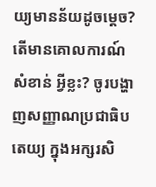យ្យមានន័យដូចម្តេច? តើមានគោលការណ៍ សំខាន់ អ្វីខ្លះ? ចូរបង្ហាញសញ្ញាណប្រជាធិបតេយ្យ ក្នុងអក្សរសិ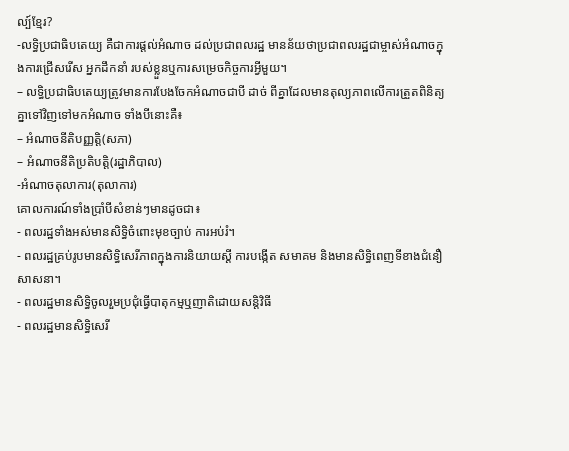ល្ប៍ខ្មែរ?
-លទ្ធិប្រជាធិបតេយ្យ គឺជាការផ្តល់អំណាច ដល់ប្រជាពលរដ្ឋ មានន័យថាប្រជាពលរដ្ឋជាម្ចាស់អំណាចក្នុងការជ្រើសរើស អ្នកដឹកនាំ របស់ខ្លួនឬការសម្រេចកិច្ចការអ្វីមួយ។
– លទ្ធិប្រជាធិបតេយ្យត្រូវមានការបែងចែកអំណាចជាបី ដាច់ ពីគ្នាដែលមានតុល្យភាពលើការត្រួតពិនិត្យគ្នាទៅវិញទៅមកអំណាច ទាំងបីនោះគឺ៖
– អំណាចនីតិបញ្ញត្តិ(សភា)
– អំណាចនីតិប្រតិបត្តិ(រដ្ឋាភិបាល)
-អំណាចតុលាការ(តុលាការ)
គោលការណ៍ទាំងប្រាំបីសំខាន់ៗមានដូចជា៖
- ពលរដ្ឋទាំងអស់មានសិទ្ធិចំពោះមុខច្បាប់ ការអប់រំ។
- ពលរដ្ឋគ្រប់រូបមានសិទ្ធិសេរីភាពក្នុងការនិយាយស្តី ការបង្កើត សមាគម និងមានសិទ្ធិពេញទីខាងជំនឿសាសនា។
- ពលរដ្ឋមានសិទ្ធិចូលរួមប្រជុំធ្វើបាតុកម្មឬញាតិដោយសន្តិវិធី
- ពលរដ្ឋមានសិទ្ធិសេរី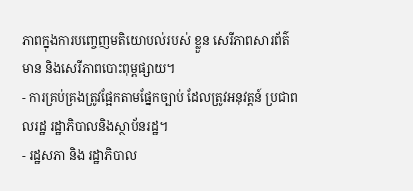ភាពក្នុងការបញ្ចេញមតិយោបល់របស់ ខ្លួន សេរីភាពសារព័ត៌មាន និងសេរីភាពបោះពុម្ពផ្សាយ។
- ការគ្រប់គ្រងត្រូវផ្អែកតាមផ្នែកច្បាប់ ដែលត្រូវអនុវត្តន៍ ប្រជាពលរដ្ឋ រដ្ឋាភិបាលនិងស្ថាប័នរដ្ឋ។
- រដ្ឋសភា និង រដ្ឋាភិបាល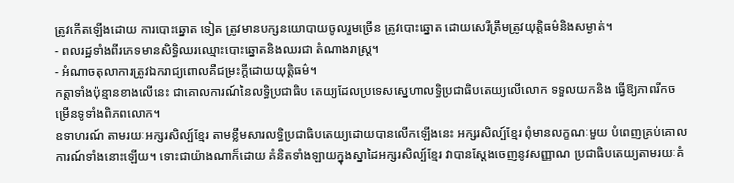ត្រូវកើតឡើងដោយ ការបោះឆ្នោត ទៀត ត្រូវមានបក្សនយោបាយចូលរួមច្រើន ត្រូវបោះឆ្នោត ដោយសេរីត្រឹមត្រូវយុត្តិធម៌និងសម្ងាត់។
- ពលរដ្ឋទាំងពីរភេទមានសិទ្ធិឈរឈ្មោះបោះឆ្នោតនិងឈរជា តំណាងរាស្រ្ត។
- អំណាចតុលាការត្រូវឯករាជ្យពោលគឺជម្រះក្តីដោយយុត្តិធម៌។
កត្តាទាំងប៉ុន្មានខាងលើនេះ ជាគោលការណ៍នៃលទ្ធិប្រជាធិប តេយ្យដែលប្រទេសស្នេហាលទ្ធិប្រជាធិបតេយ្យលើលោក ទទួលយកនិង ធ្វើឱ្យភាពរីកចម្រើនទូទាំងពិភពលោក។
ឧទាហរណ៍ តាមរយៈអក្សរសិល្ប៍ខ្មែរ តាមខ្លឹមសារលទ្ធិប្រជាធិបតេយ្យដោយបានលើកឡើងនេះ អក្សរសិល្ប៍ខ្មែរ ពុំមានលក្ខណៈមួយ បំពេញគ្រប់គោលការណ៍ទាំងនោះឡើយ។ ទោះជាយ៉ាងណាក៏ដោយ គំនិតទាំងឡាយក្នុងស្នាដៃអក្សរសិល្ប៍ខ្មែរ វាបានស្តែងចេញនូវសញ្ញាណ ប្រជាធិបតេយ្យតាមរយៈគំ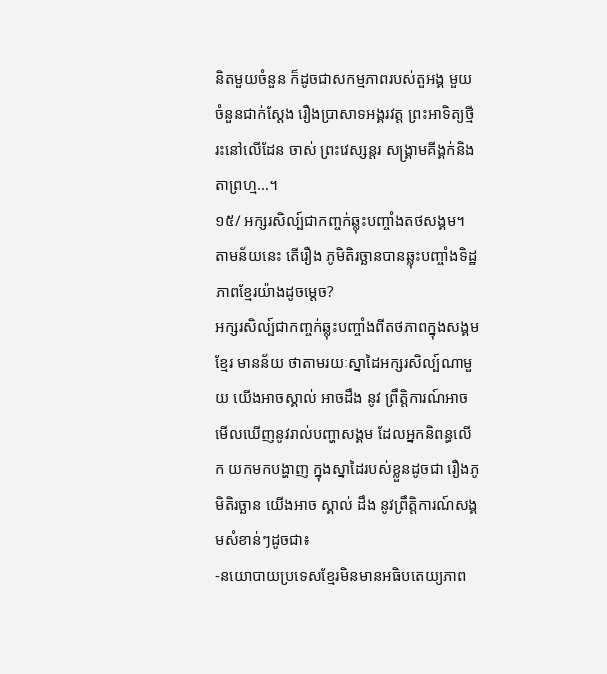និតមួយចំនួន ក៏ដូចជាសកម្មភាពរបស់តួអង្គ មួយចំនួនជាក់ស្តែង រឿងប្រាសាទអង្គរវត្ត ព្រះអាទិត្យថ្មីរះនៅលើដែន ចាស់ ព្រះវេស្សន្តរ សង្រ្គាមគីង្គក់និងតាព្រហ្ម…។
១៥/ អក្សរសិល្ប៍ជាកញ្ចក់ឆ្លុះបញ្ចាំងតថសង្គម។ តាមន័យនេះ តើរឿង ភូមិតិរច្ឆានបានឆ្លុះបញ្ចាំងទិដ្ឋភាពខ្មែរយ៉ាងដូចម្តេច?
អក្សរសិល្ប៍ជាកញ្ចក់ឆ្លុះបញ្ចាំងពីតថភាពក្នុងសង្គមខ្មែរ មានន័យ ថាតាមរយៈស្នាដៃអក្សរសិល្ប៍ណាមួយ យើងអាចស្គាល់ អាចដឹង នូវ ព្រឹត្តិការណ៍អាចមើលឃើញនូវរាល់បញ្ហាសង្គម ដែលអ្នកនិពន្ធលើក យកមកបង្ហាញ ក្នុងស្នាដៃរបស់ខ្លួនដូចជា រឿងភូមិតិរច្ឆាន យើងអាច ស្គាល់ ដឹង នូវព្រឹត្តិការណ៍សង្គមសំខាន់ៗដូចជា៖
-នយោបាយប្រទេសខ្មែរមិនមានអធិបតេយ្យភាព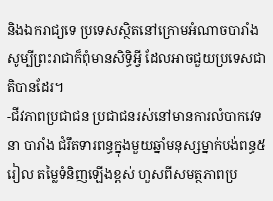និងឯករាជ្យទេ ប្រទេសស្ថិតនៅក្រោមអំណាចបារាំង សូម្បីព្រះរាជាក៏ពុំមានសិទ្ធិអ្វី ដែលអាចជួយប្រទេសជាតិបានដែរ។
-ជីវភាពប្រជាជន ប្រជាជនរស់នៅមានការលំបាកវេទនា បារាំង ជំរឹតទារពន្ធក្នុងមួយឆ្នាំមនុស្សម្នាក់បង់ពន្ធ៥រៀល តម្លៃទំនិញឡើងខ្ពស់ ហួសពីសមត្ថភាពប្រ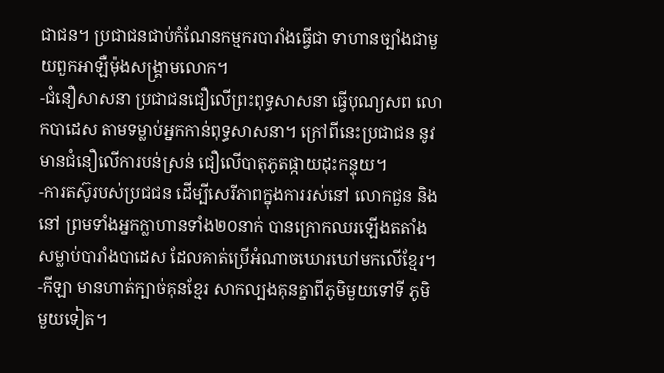ជាជន។ ប្រជាជនជាប់កំណែនកម្មករបារាំងធ្វើជា ទាហានច្បាំងជាមួយពួកអាឡឺម៉ុងសង្គ្រាមលោក។
-ជំនឿសាសនា ប្រជាជនជឿលើព្រះពុទ្ធសាសនា ធ្វើបុណ្យសព លោកបាដេស តាមទម្លាប់អ្នកកាន់ពុទ្ធសាសនា។ ក្រៅពីនេះប្រជាជន នូវមានជំនឿលើការបន់ស្រន់ ជឿលើបាតុភូតផ្កាយដុះកន្ទុយ។
-ការតស៊ូរបស់ប្រជជន ដើម្បីសេរីភាពក្នុងការរស់នៅ លោកជួន និងនៅ ព្រមទាំងអ្នកក្លាហានទាំង២០នាក់ បានក្រោកឈរឡើងតតាំង សម្លាប់បារាំងបាដេស ដែលគាត់ប្រើអំណាចឃោរឃៅមកលើខ្មែរ។
-កីឡា មានហាត់ក្បាច់គុនខ្មែរ សាកល្បងគុនគ្នាពីភូមិមួយទៅទី ភូមិមួយទៀត។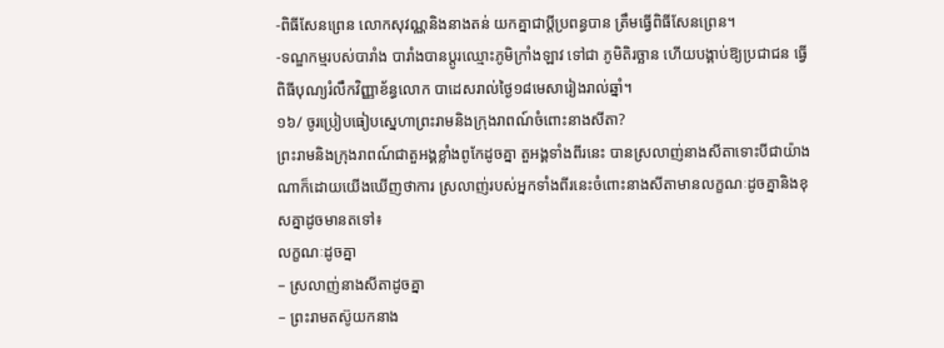-ពិធីសែនព្រេន លោកសុវណ្ណនិងនាងតន់ យកគ្នាជាប្តីប្រពន្ធបាន ត្រឹមធ្វើពិធីសែនព្រេន។
-ទណ្ឌកម្មរបស់បារាំង បារាំងបានប្តូរឈ្មោះភូមិក្រាំងឡាវ ទៅជា ភូមិតិរច្ឆាន ហើយបង្គាប់ឱ្យប្រជាជន ធ្វើពិធីបុណ្យរំលឹកវិញ្ញាខ័ន្ធលោក បាដេសរាល់ថ្ងៃ១៨មេសារៀងរាល់ឆ្នាំ។
១៦/ ចូរប្រៀបធៀបស្នេហាព្រះរាមនិងក្រុងរាពណ៍ចំពោះនាងសីតា?
ព្រះរាមនិងក្រុងរាពណ៍ជាតួអង្គខ្លាំងពូកែដូចគ្នា តួអង្គទាំងពីរនេះ បានស្រលាញ់នាងសីតាទោះបីជាយ៉ាងណាក៏ដោយយើងឃើញថាការ ស្រលាញ់របស់អ្នកទាំងពីរនេះចំពោះនាងសីតាមានលក្ខណៈដូចគ្នានិងខុសគ្នាដូចមានតទៅ៖
លក្ខណៈដូចគ្នា
– ស្រលាញ់នាងសីតាដូចគ្នា
– ព្រះរាមតស៊ូយកនាង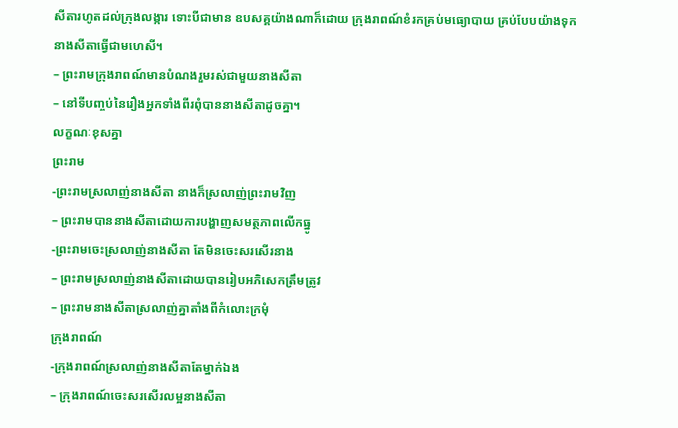សីតារហូតដល់ក្រុងលង្ការ ទោះបីជាមាន ឧបសគ្គយ៉ាងណាក៏ដោយ ក្រុងរាពណ៍ខំរកគ្រប់មធ្យោបាយ គ្រប់បែបយ៉ាងទុកនាងសីតាធ្វើជាមហេសី។
– ព្រះរាមក្រុងរាពណ៍មានបំណងរួមរស់ជាមួយនាងសីតា
– នៅទីបញ្ចប់នៃរឿងអ្នកទាំងពីរពុំបាននាងសីតាដូចគ្នា។
លក្ខណៈខុសគ្នា
ព្រះរាម
-ព្រះរាមស្រលាញ់នាងសីតា នាងក៏ស្រលាញ់ព្រះរាមវិញ
– ព្រះរាមបាននាងសីតាដោយការបង្ហាញសមត្ថភាពលើកធ្នូ
-ព្រះរាមចេះស្រលាញ់នាងសីតា តែមិនចេះសរសើរនាង
– ព្រះរាមស្រលាញ់នាងសីតាដោយបានរៀបអភិសេកត្រឹមត្រូវ
– ព្រះរាមនាងសីតាស្រលាញ់គ្នាតាំងពីកំលោះក្រមុំ
ក្រុងរាពណ៍
-ក្រុងរាពណ៍ស្រលាញ់នាងសីតាតែម្នាក់ឯង
– ក្រុងរាពណ៍ចេះសរសើរលម្អនាងសីតា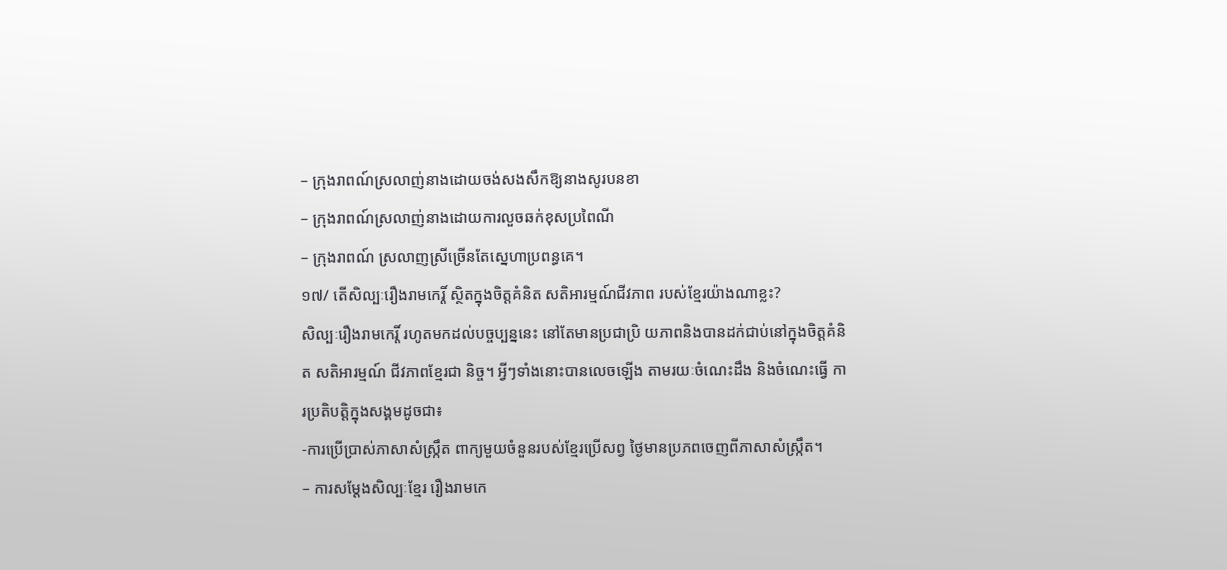– ក្រុងរាពណ៍ស្រលាញ់នាងដោយចង់សងសឹកឱ្យនាងសូរបនខា
– ក្រុងរាពណ៍ស្រលាញ់នាងដោយការលួចឆក់ខុសប្រពៃណី
– ក្រុងរាពណ៍ ស្រលាញស្រីច្រើនតែស្នេហាប្រពន្ធគេ។
១៧/ តើសិល្បៈរឿងរាមកេរ្តិ៍ ស្ថិតក្នុងចិត្តគំនិត សតិអារម្មណ៍ជីវភាព របស់ខ្មែរយ៉ាងណាខ្លះ?
សិល្បៈរឿងរាមកេរ្តិ៍ រហូតមកដល់បច្ចប្បន្ននេះ នៅតែមានប្រជាប្រិ យភាពនិងបានដក់ជាប់នៅក្នុងចិត្តគំនិត សតិអារម្មណ៍ ជីវភាពខ្មែរជា និច្ច។ អ្វីៗទាំងនោះបានលេចឡើង តាមរយៈចំណេះដឹង និងចំណេះធ្វើ ការប្រតិបត្តិក្នុងសង្គមដូចជា៖
-ការប្រើប្រាស់ភាសាសំស្ក្រឹត ពាក្យមួយចំនួនរបស់ខ្មែរប្រើសព្វ ថ្ងៃមានប្រភពចេញពីភាសាសំស្រ្កឹត។
– ការសម្តែងសិល្បៈខ្មែរ រឿងរាមកេ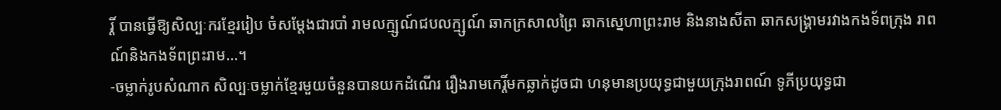រ្តិ៍ បានធ្វើឱ្យសិល្បៈករខ្មែររៀប ចំសម្តែងជារបាំ រាមលក្ម្សណ៍ជបលក្ម្សណ៍ ឆាកក្រសាលព្រៃ ឆាកស្នេហាព្រះរាម និងនាងសីតា ឆាកសង្គ្រាមរវាងកងទ័ពក្រុង រាពណ៍និងកងទ័ពព្រះរាម…។
-ចម្លាក់រូបសំណាក សិល្បៈចម្លាក់ខ្មែរមួយចំនួនបានយកដំណើរ រឿងរាមកេរ្តិ៍មកឆ្លាក់ដូចជា ហនុមានប្រយុទ្ធជាមួយក្រុងរាពណ៍ ទូភីប្រយុទ្ធជា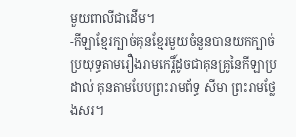មួយពាលីជាដើម។
-កីឡាខ្មែរក្បាច់គុនខ្មែរមួយចំនួនបានយកក្បាច់ប្រយុទ្ធតាមរឿងរាមកេរ្តិ៍ដូចជាគុនគ្រូនៃកីឡាប្រដាល់ គុនតាមបែបព្រះរាមព័ទ្ធ សីមា ព្រះរាមថ្លែងសរ។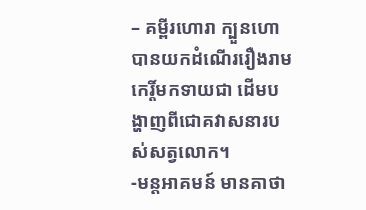– គម្ពីរហោរា ក្បួនហោបានយកដំណើររឿងរាមកេរ្តិ៍មកទាយជា ដើមបង្ហាញពីជោគវាសនារបស់សត្វលោក។
-មន្តអាគមន៍ មានគាថា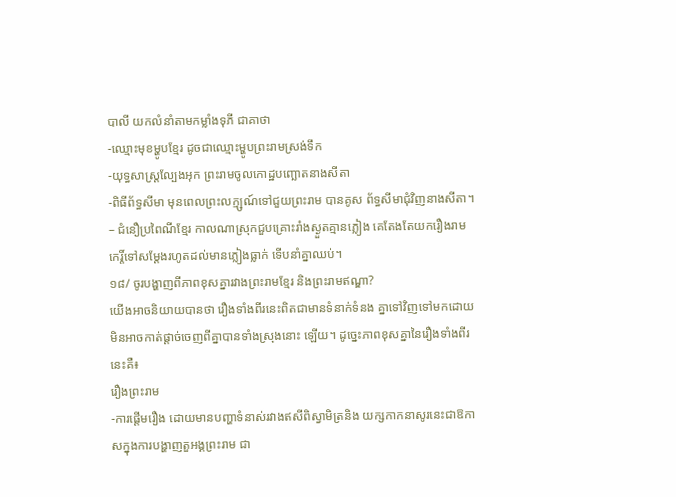បាលី យកលំនាំតាមកម្លាំងទុភី ជាគាថា
-ឈ្មោះមុខម្ហូបខ្មែរ ដូចជាឈ្មោះម្ហូបព្រះរាមស្រង់ទឹក
-យុទ្ធសាស្រ្តល្បែងអុក ព្រះរាមចូលកោដ្ឋបញ្ឆោតនាងសីតា
-ពិធីព័ទ្ធសីមា មុនពេលព្រះលក្ម្សណ៍ទៅជួយព្រះរាម បានគូស ព័ទ្ធសីមាជុំវិញនាងសីតា។
– ជំនឿប្រពៃណីខ្មែរ កាលណាស្រុកជួបគ្រោះរាំងស្ងួតគ្មានភ្លៀង គេតែងតែយករឿងរាមកេរ្តិ៍ទៅសម្តែងរហូតដល់មានភ្លៀងធ្លាក់ ទើបនាំគ្នាឈប់។
១៨/ ចូរបង្ហាញពីភាពខុសគ្នារវាងព្រះរាមខ្មែរ និងព្រះរាមឥណ្ឌា?
យើងអាចនិយាយបានថា រឿងទាំងពីរនេះពិតជាមានទំនាក់ទំនង គ្នាទៅវិញទៅមកដោយមិនអាចកាត់ផ្តាច់ចេញពីគ្នាបានទាំងស្រុងនោះ ឡើយ។ ដូច្នេះភាពខុសគ្នានៃរឿងទាំងពីរនេះគឺ៖
រឿងព្រះរាម
-ការផ្តើមរឿង ដោយមានបញ្ហាទំនាស់រវាងឥសីពិស្វាមិត្រនិង យក្សកាកនាសូរនេះជាឱកាសក្នុងការបង្ហាញតួអង្គព្រះរាម ជា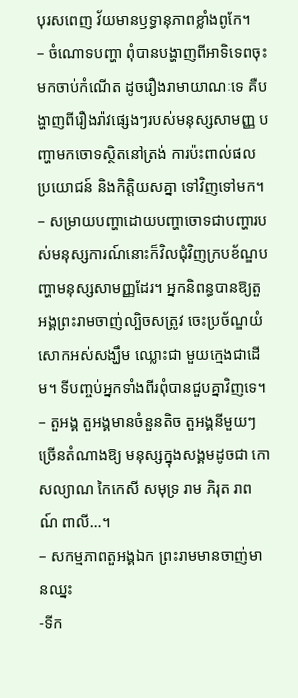បុរសពេញ វ័យមានឫទ្ធានុភាពខ្លាំងពូកែ។
– ចំណោទបញ្ហា ពុំបានបង្ហាញពីអាទិទេពចុះមកចាប់កំណើត ដូចរឿងរាមាយាណៈទេ គឺបង្ហាញពីរឿងរ៉ាវផ្សេងៗរបស់មនុស្សសាមញ្ញ បញ្ហាមកចោទស្ថិតនៅត្រង់ ការប៉ះពាល់ផលប្រយោជន៍ និងកិត្តិយសគ្នា ទៅវិញទៅមក។
– សម្រាយបញ្ហាដោយបញ្ហាចោទជាបញ្ហារបស់មនុស្សការណ៍នោះក៏វិលជុំវិញក្របខ័ណ្ឌបញ្ហាមនុស្សសាមញ្ញដែរ។ អ្នកនិពន្ធបានឱ្យតួ អង្គព្រះរាមចាញ់ល្បិចសត្រូវ ចេះប្រច័ណ្ឌយំសោកអស់សង្ឃឹម ឈ្លោះជា មួយក្មេងជាដើម។ ទីបញ្ចប់អ្នកទាំងពីរពុំបានជួបគ្នាវិញទេ។
– តួអង្គ តួអង្គមានចំនួនតិច តួអង្គនីមួយៗ ច្រើនតំណាងឱ្យ មនុស្សក្នុងសង្គមដូចជា កោសល្យាណ កៃកេសី សមុទ្រ រាម ភិរុត រាពណ៍ ពាលី…។
– សកម្មភាពតួអង្គឯក ព្រះរាមមានចាញ់មានឈ្នះ
-ទីក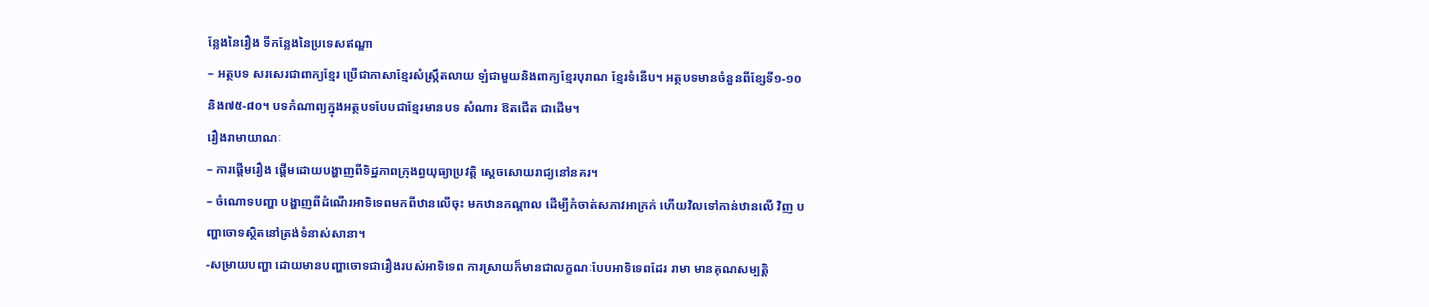ន្លែងនៃរឿង ទីកន្លែងនៃប្រទេសឥណ្ឌា
– អត្ថបទ សរសេរជាពាក្យខ្មែរ ប្រើជាភាសាខ្មែរសំស្រ្កឹតលាយ ឡំជាមួយនិងពាក្យខ្មែរបុរាណ ខ្មែរទំនើប។ អត្ថបទមានចំនួនពីខ្សែទី១-១០និង៧៥-៨០។ បទកំណាព្យក្នុងអត្ថបទបែបជាខ្មែរមានបទ សំណារ ឱតជើត ជាដើម។
រឿងរាមាយាណៈ
– ការផ្តើមរឿង ផ្តើមដោយបង្ហាញពីទិដ្ឋភាពក្រុងព្ធយុធ្យាប្រវត្តិ ស្តេចសោយរាជ្យនៅនគរ។
– ចំណោទបញ្ហា បង្ហាញពីដំណើរអាទិទេពមកពីឋានលើចុះ មកឋានកណ្តាល ដើម្បីកំចាត់សភាវអាក្រក់ ហើយវិលទៅកាន់ឋានលើ វិញ បញ្ហាចោទស្ថិតនៅត្រង់ទំនាស់សានា។
-សម្រាយបញ្ហា ដោយមានបញ្ហាចោទជារឿងរបស់អាទិទេព ការស្រាយក៏មានជាលក្ខណៈបែបអាទិទេពដែរ រាមា មានគុណសម្បត្តិ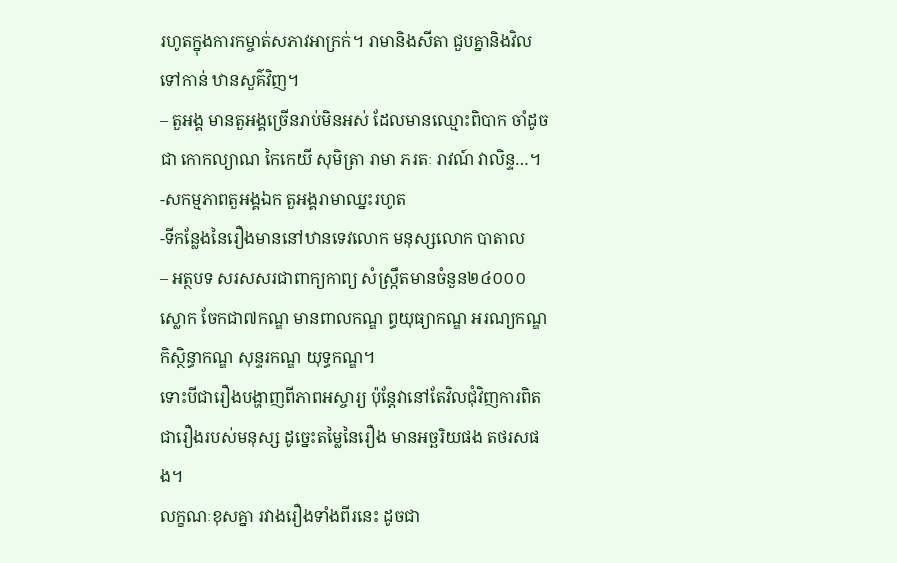រហូតក្នុងការកម្ចាត់សភាវអាក្រក់។ រាមានិងសីតា ជួបគ្នានិងវិលទៅកាន់ ឋានសួគ៌វិញ។
– តួអង្គ មានតួអង្គច្រើនរាប់មិនអស់ ដែលមានឈ្មោះពិបាក ចាំដូចជា កោកល្យាណ កៃកេយី សុមិត្រា រាមា ភរតៈ រាវណ៍ វាលិន្ទ…។
-សកម្មភាពតួអង្គឯក តួអង្គរាមាឈ្នះរហូត
-ទីកន្លែងនៃរឿងមាននៅឋានទេវលោក មនុស្សលោក បាតាល
– អត្ថបទ សរសសរជាពាក្យកាព្យ សំស្រ្កឹតមានចំនួន២៤០០០ ស្លោក ចែកជា៧កណ្ឌ មានពាលកណ្ឌ ព្ធយុធ្យាកណ្ឌ អរណ្យកណ្ឌ កិស្ថិន្ធាកណ្ឌ សុន្ទរកណ្ឌ យុទ្ធកណ្ឌ។
ទោះបីជារឿងបង្ហាញពីភាពអស្ចារ្យ ប៉ុន្តែវានៅតែវិលជុំវិញការពិត ជារឿងរបស់មនុស្ស ដូច្នេះតម្លៃនៃរឿង មានអច្ឆរិយផង តថរសផង។
លក្ខណៈខុសគ្នា រវាងរឿងទាំងពីរនេះ ដូចជា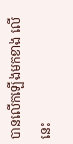បានលើកឡើងមកខាង លើនេះ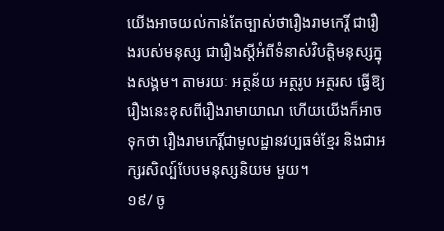យើងអាចយល់កាន់តែច្បាស់ថារឿងរាមកេរ្តិ៍ ជារឿងរបស់មនុស្ស ជារឿងស្តីអំពីទំនាស់វិបត្តិមនុស្សក្នុងសង្គម។ តាមរយៈ អត្ថន័យ អត្ថរូប អត្ថរស ធ្វើឱ្យរឿងនេះខុសពីរឿងរាមាយាណ ហើយយើងក៏អាចទុកថា រឿងរាមកេរ្តិ៍ជាមូលដ្ឋានវប្បធម៌ខ្មែរ និងជាអក្សរសិល្ប៍បែបមនុស្សនិយម មួយ។
១៩/ ចូ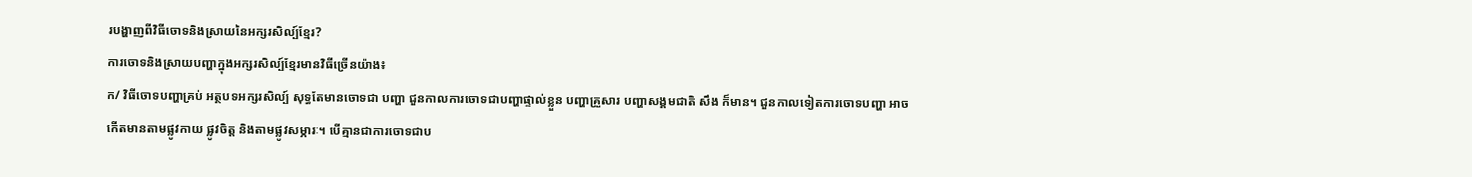របង្ហាញពីវិធីចោទនិងស្រាយនៃអក្សរសិល្ប៍ខ្មែរ?
ការចោទនិងស្រាយបញ្ហាក្នុងអក្សរសិល្ប៍ខ្មែរមានវិធីច្រើនយ៉ាង៖
ក/ វិធីចោទបញ្ហាគ្រប់ អត្ថបទអក្សរសិល្ប៍ សុទ្ធតែមានចោទជា បញ្ហា ជួនកាលការចោទជាបញ្ហាផ្ទាល់ខ្លួន បញ្ហាគ្រួសារ បញ្ហាសង្គមជាតិ សឹង ក៏មាន។ ជួនកាលទៀតការចោទបញ្ហា អាចកើតមានតាមផ្លូវកាយ ផ្លូវចិត្ត និងតាមផ្លូវសម្ភារៈ។ បើគ្មានជាការចោទជាប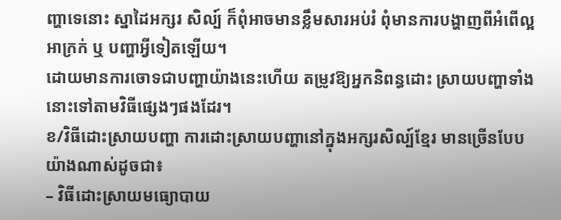ញ្ហាទេនោះ ស្នាដៃអក្សរ សិល្ប៍ ក៏ពុំអាចមានខ្លឹមសារអប់រំ ពុំមានការបង្ហាញពីអំពើល្អ អាក្រក់ ឬ បញ្ហាអ្វីទៀតឡើយ។
ដោយមានការចោទជាបញ្ហាយ៉ាងនេះហើយ តម្រូវឱ្យអ្នកនិពន្ធដោះ ស្រាយបញ្ហាទាំងនោះទៅតាមវិធីផ្សេងៗផងដែរ។
ខ/វិធីដោះស្រាយបញ្ហា ការដោះស្រាយបញ្ហានៅក្នុងអក្សរសិល្ប៍ខ្មែរ មានច្រើនបែបយ៉ាងណាស់ដូចជា៖
– វិធីដោះស្រាយមធ្យោបាយ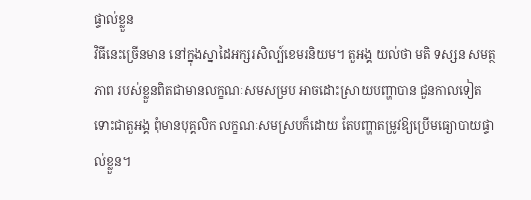ផ្ទាល់ខ្លួន
វិធីនេះច្រើនមាន នៅក្នុងស្នាដៃអក្សរសិល្ប៍ខេមរនិយម។ តួអង្គ យល់ថា មតិ ទស្សន សមត្ថភាព របស់ខ្លួនពិតជាមានលក្ខណៈសមសម្រប អាចដោះស្រាយបញ្ហាបាន ជួនកាលទៀត ទោះជាតួអង្គ ពុំមានបុគ្គលិក លក្ខណៈសមស្របក៏ដោយ តែបញ្ហាតម្រូវឱ្យប្រើមធ្យោបាយផ្ទាល់ខ្លួន។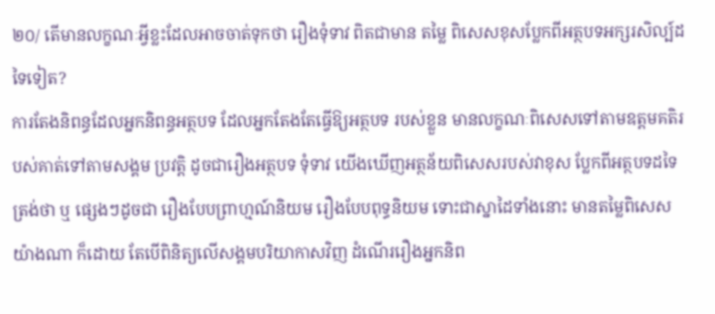២០/ តើមានលក្ខណៈអ្វីខ្លះដែលអាចចាត់ទុកថា រឿងទុំទាវ ពិតជាមាន តម្លៃ ពិសេសខុសប្លែកពីអត្ថបទអក្សរសិល្ប៍ដទៃទៀត?
ការតែងនិពន្ធដែលអ្នកនិពន្ធអត្ថបទ ដែលអ្នកតែងតែធ្វើឱ្យអត្ថបទ របស់ខ្លួន មានលក្ខណៈពិសេសទៅតាមឧត្តមគតិរបស់គាត់ទៅតាមសង្គម ប្រវត្តិ ដូចជារឿងអត្ថបទ ទុំទាវ យើងឃើញអត្ថន័យពិសេសរបស់វាខុស ប្លែកពីអត្ថបទដទៃត្រង់ថា ឬ ផ្សេងៗដូចជា រឿងបែបព្រាហ្មណ៍និយម រឿងបែបពុទ្ធនិយម ទោះជាស្នាដៃទាំងនោះ មានតម្លៃពិសេសយ៉ាងណា ក៏ដោយ តែបើពិនិត្យលើសង្គមបរិយាកាសវិញ ដំណើររឿងអ្នកនិព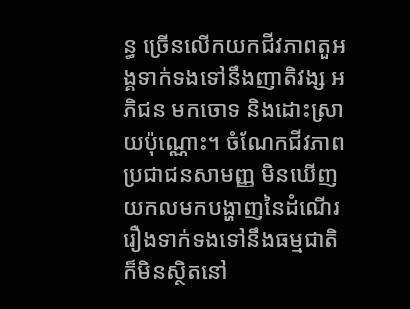ន្ធ ច្រើនលើកយកជីវភាពតួអង្គទាក់ទងទៅនឹងញាតិវង្ស អភិជន មកចោទ និងដោះស្រាយប៉ុណ្ណោះ។ ចំណែកជីវភាពប្រជាជនសាមញ្ញ មិនឃើញ យកលមកបង្ហាញនៃដំណើររឿងទាក់ទងទៅនឹងធម្មជាតិ ក៏មិនស្ថិតនៅ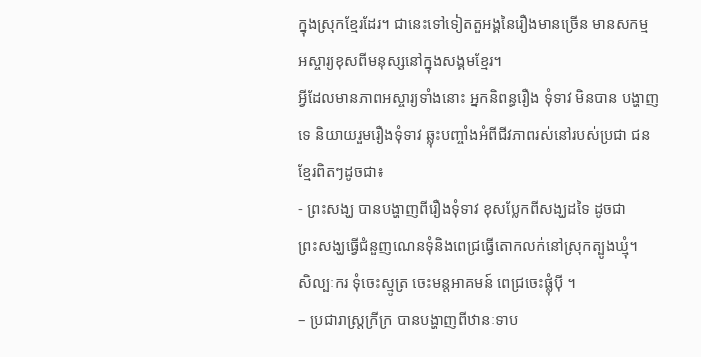ក្នុងស្រុកខ្មែរដែរ។ ជានេះទៅទៀតតួអង្គនៃរឿងមានច្រើន មានសកម្ម អស្ចារ្យខុសពីមនុស្សនៅក្នុងសង្គមខ្មែរ។
អ្វីដែលមានភាពអស្ចារ្យទាំងនោះ អ្នកនិពន្ធរឿង ទុំទាវ មិនបាន បង្ហាញទេ និយាយរួមរឿងទុំទាវ ឆ្លុះបញ្ចាំងអំពីជីវភាពរស់នៅរបស់ប្រជា ជនខ្មែរពិតៗដូចជា៖
- ព្រះសង្ឃ បានបង្ហាញពីរឿងទុំទាវ ខុសប្លែកពីសង្ឃដទៃ ដូចជា
ព្រះសង្ឃធ្វើជំនួញណេនទុំនិងពេជ្រធ្វើតោកលក់នៅស្រុកត្បូងឃ្មុំ។
សិល្បៈករ ទុំចេះស្មូត្រ ចេះមន្តអាគមន៍ ពេជ្រចេះផ្លុំប៉ី ។
– ប្រជារាស្រ្តក្រីក្រ បានបង្ហាញពីឋានៈទាប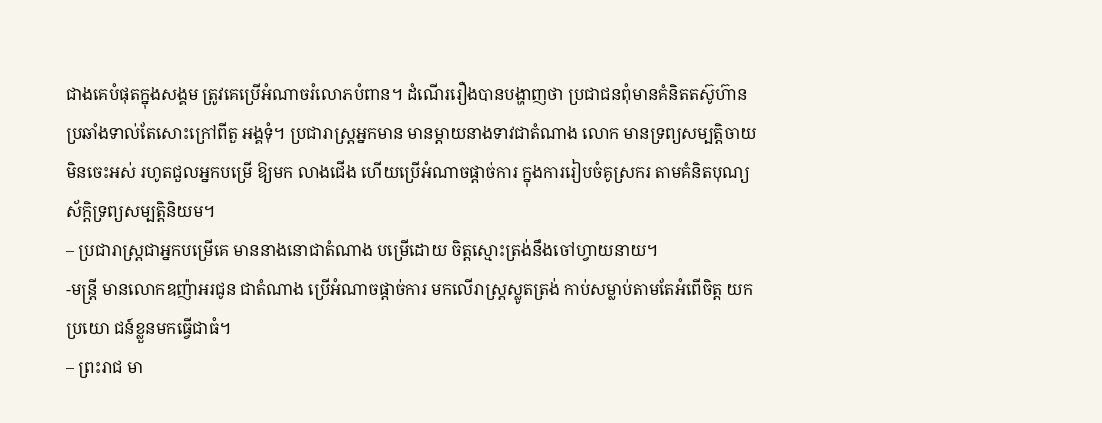ជាងគេបំផុតក្នុងសង្គម ត្រូវគេប្រើអំណាចរំលោភបំពាន។ ដំណើររឿងបានបង្ហាញថា ប្រជាជនពុំមានគំនិតតស៊ូហ៊ានប្រឆាំងទាល់តែសោះក្រៅពីតួ អង្គទុំ។ ប្រជារាស្រ្តអ្នកមាន មានម្តាយនាងទាវជាតំណាង លោក មានទ្រព្យសម្បត្តិចាយមិនចេះអស់ រហូតជួលអ្នកបម្រើ ឱ្យមក លាងជើង ហើយប្រើអំណាចផ្តាច់ការ ក្នុងការរៀបចំគូស្រករ តាមគំនិតបុណ្យស័ក្តិទ្រព្យសម្បត្តិនិយម។
– ប្រជារាស្រ្តជាអ្នកបម្រើគេ មាននាងនោជាតំណាង បម្រើដោយ ចិត្តស្មោះត្រង់នឹងចៅហ្វាយនាយ។
-មន្ត្រី មានលោកឧញ៉ាអរជូន ជាតំណាង ប្រើអំណាចផ្តាច់ការ មកលើរាស្រ្តស្លូតត្រង់ កាប់សម្លាប់តាមតែអំពើចិត្ត យកប្រយោ ជន៍ខ្លួនមកធ្វើជាធំ។
– ព្រះរាជ មា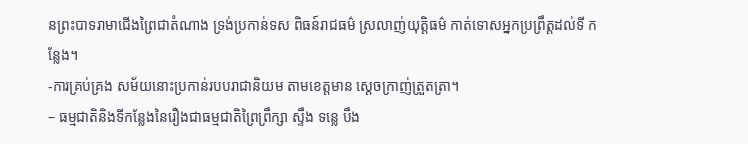នព្រះបាទរាមាជើងព្រៃជាតំណាង ទ្រង់ប្រកាន់ទស ពិធន៍រាជធម៌ ស្រលាញ់យុត្តិធម៌ កាត់ទោសអ្នកប្រព្រឹត្តដល់ទី កន្លែង។
-ការគ្រប់គ្រង សម័យនោះប្រកាន់របបរាជានិយម តាមខេត្តមាន ស្តេចក្រាញ់ត្រួតត្រា។
– ធម្មជាតិនិងទីកន្លែងនៃរឿងជាធម្មជាតិព្រៃព្រឹក្សា ស្ទឹង ទន្លេ បឹង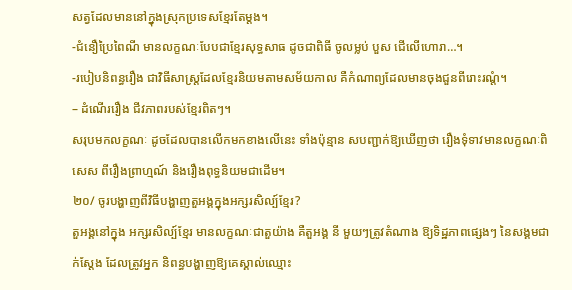សត្វដែលមាននៅក្នុងស្រុកប្រទេសខ្មែរតែម្តង។
-ជំនឿប្រៃពៃណី មានលក្ខណៈបែបជាខ្មែរសុទ្ធសាធ ដូចជាពិធី ចូលម្លប់ បួស ជើលើហោរា…។
-របៀបនិពន្ធរឿង ជាវិធីសាស្រ្តដែលខ្មែរនិយមតាមសម័យកាល គឺកំណាព្យដែលមានចុងជួនពីរោះរណ្តំ។
– ដំណើររឿង ជីវភាពរបស់ខ្មែរពិតៗ។
សរុបមកលក្ខណៈ ដូចដែលបានលើកមកខាងលើនេះ ទាំងប៉ុន្មាន សបញ្ជាក់ឱ្យឃើញថា រឿងទុំទាវមានលក្ខណៈពិសេស ពីរឿងព្រាហ្មណ៍ និងរឿងពុទ្ធនិយមជាដើម។
២០/ ចូរបង្ហាញពីវិធីបង្ហាញតួអង្គក្នុងអក្សរសិល្ប៍ខ្មែរ?
តួអង្គនៅក្នុង អក្សរសិល្ប៍ខ្មែរ មានលក្ខណៈជាតួយ៉ាង គឺតួអង្គ នី មួយៗត្រូវតំណាង ឱ្យទិដ្ឋភាពផ្សេងៗ នៃសង្គមជាក់ស្តែង ដែលត្រូវអ្នក និពន្ធបង្ហាញឱ្យគេស្គាល់ឈ្មោះ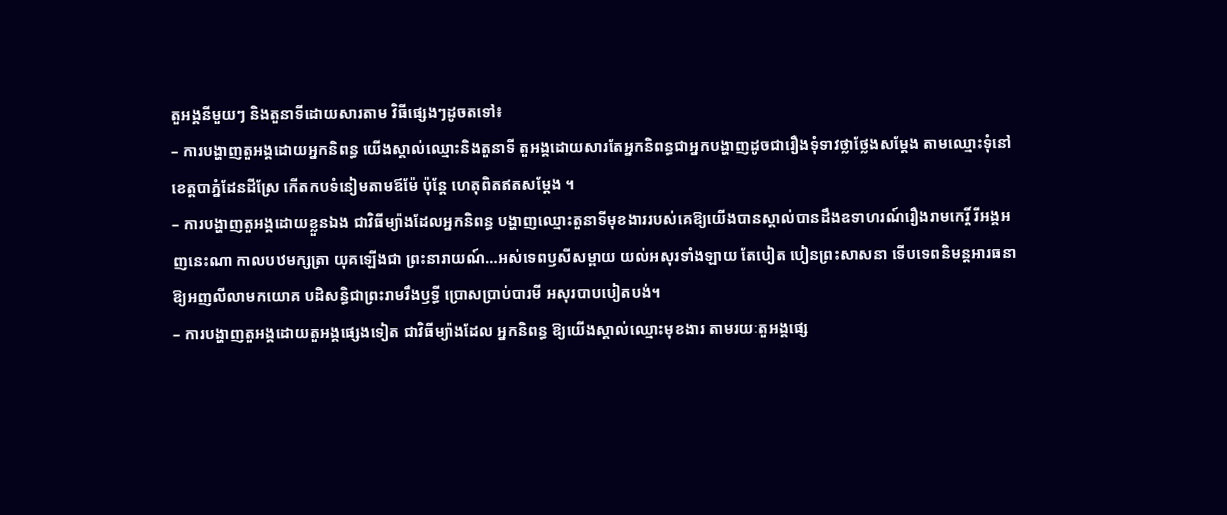តួអង្គនីមួយៗ និងតួនាទីដោយសារតាម វិធីផ្សេងៗដូចតទៅ៖
– ការបង្ហាញតួអង្គដោយអ្នកនិពន្ធ យើងស្គាល់ឈ្មោះនិងតួនាទី តួអង្គដោយសារតែអ្នកនិពន្ធជាអ្នកបង្ហាញដូចជារឿងទុំទាវថ្លាថ្លែងសម្តែង តាមឈ្មោះទុំនៅខេត្តបាភ្នំដែនដីស្រែ កើតកបទំនៀមតាមឪម៉ែ ប៉ុន្តែ ហេតុពិតឥតសម្តែង ។
– ការបង្ហាញតួអង្គដោយខ្លួនឯង ជាវិធីម្យ៉ាងដែលអ្នកនិពន្ធ បង្ហាញឈ្មោះតួនាទីមុខងាររបស់គេឱ្យយើងបានស្គាល់បានដឹងឧទាហរណ៍រឿងរាមកេរ្តិ៍ រីអង្គអញនេះណា កាលបឋមក្សត្រា យុគឡើងជា ព្រះនារាយណ៍…អស់ទេពឫសីសម្ពាយ យល់អសុរទាំងឡាយ តែបៀត បៀនព្រះសាសនា ទើបទេពនិមន្តអារធនា ឱ្យអញលីលាមកយោគ បដិសន្ធិជាព្រះរាមរឹងឫទ្ធី ប្រោសប្រាប់បារមី អសុរបាបបៀតបង់។
– ការបង្ហាញតួអង្គដោយតួអង្គផ្សេងទៀត ជាវិធីម្យ៉ាងដែល អ្នកនិពន្ធ ឱ្យយើងស្គាល់ឈ្មោះមុខងារ តាមរយៈតួអង្គផ្សេ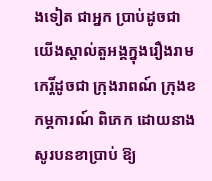ងទៀត ជាអ្នក ប្រាប់ដូចជាយើងស្គាល់តួអង្គក្នុងរឿងរាមកេរ្តិ៍ដូចជា ក្រុងរាពណ៍ ក្រុងខ កម្ភការណ៍ ពិភេក ដោយនាងសូរបនខាប្រាប់ ឱ្យ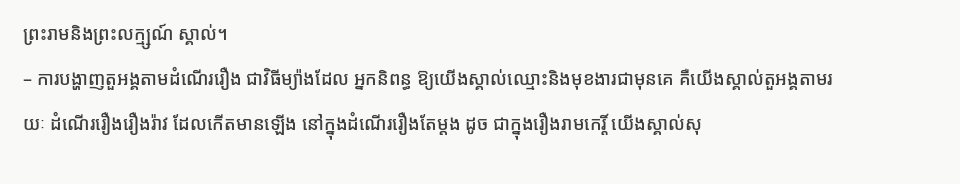ព្រះរាមនិងព្រះលក្ម្សណ៍ ស្គាល់។
– ការបង្ហាញតួអង្គតាមដំណើររឿង ជាវិធីម្យ៉ាងដែល អ្នកនិពន្ធ ឱ្យយើងស្គាល់ឈ្មោះនិងមុខងារជាមុនគេ គឺយើងស្គាល់តួអង្គតាមរយៈ ដំណើររឿងរឿងរ៉ាវ ដែលកើតមានឡើង នៅក្នុងដំណើររឿងតែម្តង ដូច ជាក្នុងរឿងរាមកេរ្តិ៍ យើងស្គាល់សុ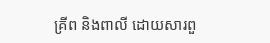គ្រីព និងពាលី ដោយសារពួ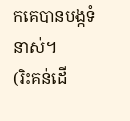កគេបានបង្កទំនាស់។
(រិះគន់ដើ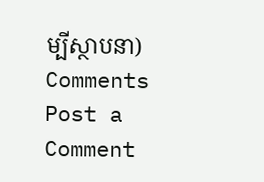ម្បីស្ថាបនា)
Comments
Post a Comment